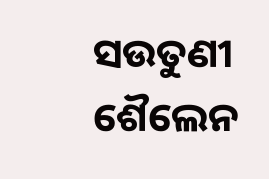ସଉତୁଣୀ
ଶୈଲେନ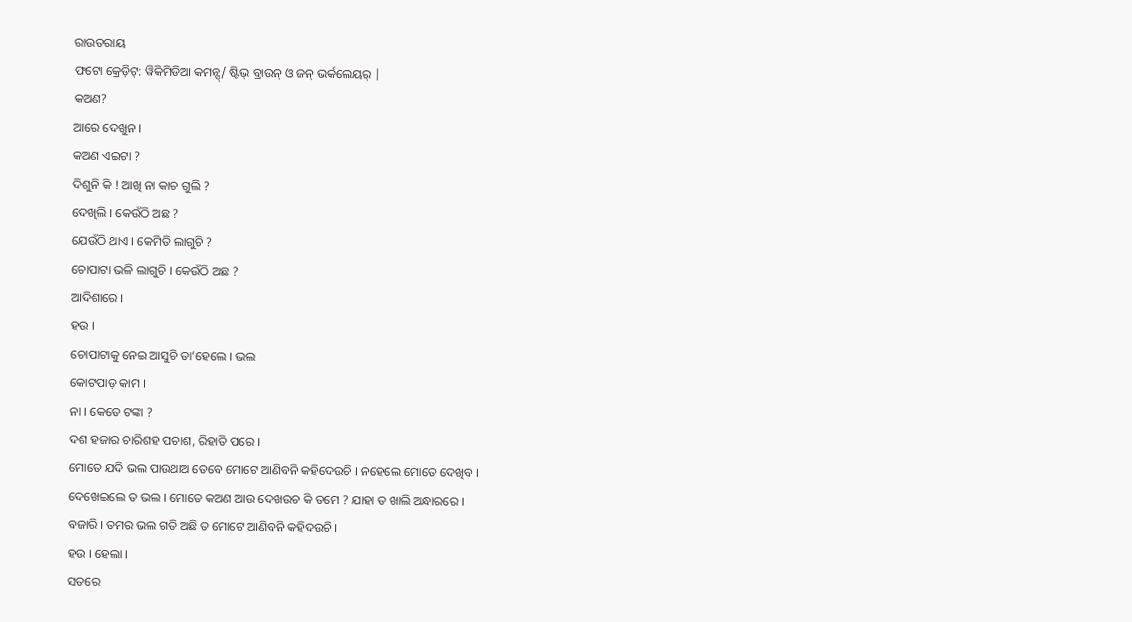ରାଉତରାୟ
ଫଟୋ କ୍ରେଡ଼ିଟ୍: ୱିକିମିଡିଆ କମନ୍ସ୍/ ଷ୍ଟିଭ୍ ବ୍ରାଉନ୍ ଓ ଜନ୍ ଭର୍କଲେୟର୍ |
କଅଣ?
ଆରେ ଦେଖୁନ ।
କଅଣ ଏଇଟା ?
ଦିଶୁନି କି ! ଆଖି ନା କାଚ ଗୁଲି ?
ଦେଖିଲି । କେଉଁଠି ଅଛ ?
ଯେଉଁଠି ଥାଏ । କେମିତି ଲାଗୁଚି ?
ଚୋପାଟା ଭଳି ଲାଗୁଚି । କେଉଁଠି ଅଛ ?
ଆଦିଶାରେ ।
ହଉ ।
ଚୋପାଟାକୁ ନେଇ ଆସୁଚି ତା’ହେଲେ । ଭଲ
କୋଟପାଡ଼ କାମ ।
ନା । କେତେ ଟଙ୍କା ?
ଦଶ ହଜାର ଚାରିଶହ ପଚାଶ, ରିହାତି ପରେ ।
ମୋତେ ଯଦି ଭଲ ପାଉଥାଅ ତେବେ ମୋଟେ ଆଣିବନି କହିଦେଉଚି । ନହେଲେ ମୋତେ ଦେଖିବ ।
ଦେଖେଇଲେ ତ ଭଲ । ମୋତେ କଅଣ ଆଉ ଦେଖଉଚ କି ତମେ ? ଯାହା ତ ଖାଲି ଅନ୍ଧାରରେ ।
ବଜାରି । ତମର ଭଲ ଗତି ଅଛି ତ ମୋଟେ ଆଣିବନି କହିଦଉଚି ।
ହଉ । ହେଲା ।
ସତରେ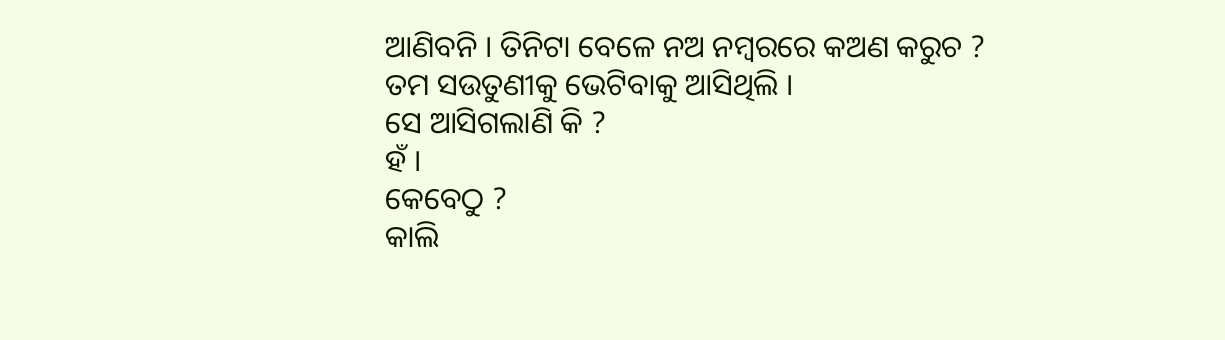ଆଣିବନି । ତିନିଟା ବେଳେ ନଅ ନମ୍ବରରେ କଅଣ କରୁଚ ?
ତମ ସଉତୁଣୀକୁ ଭେଟିବାକୁ ଆସିଥିଲି ।
ସେ ଆସିଗଲାଣି କି ?
ହଁ ।
କେବେଠୁ ?
କାଲି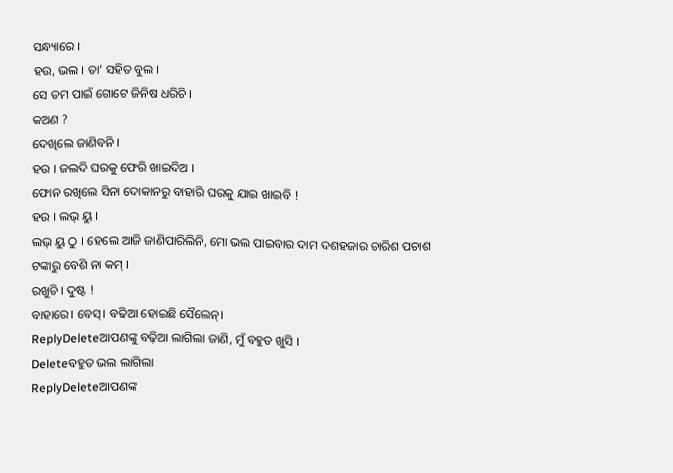ସନ୍ଧ୍ୟାରେ ।
ହଉ, ଭଲ । ତା’ ସହିତ ବୁଲ ।
ସେ ତମ ପାଇଁ ଗୋଟେ ଜିନିଷ ଧରିଚି ।
କଅଣ ?
ଦେଖିଲେ ଜାଣିବନି ।
ହଉ । ଜଲଦି ଘରକୁ ଫେରି ଖାଇଦିଅ ।
ଫୋନ ରଖିଲେ ସିନା ଦୋକାନରୁ ବାହାରି ଘରକୁ ଯାଇ ଖାଇବି !
ହଉ । ଲଭ୍ ୟୁ ।
ଲଭ୍ ୟୁ ଠୁ । ହେଲେ ଆଜି ଜାଣିପାରିଲିନି, ମୋ ଭଲ ପାଇବାର ଦାମ ଦଶହଜାର ଚାରିଶ ପଚାଶ
ଟଙ୍କାରୁ ବେଶି ନା କମ୍ ।
ରଖୁଚି । ଦୁଷ୍ଟ !
ବାହାରେ। ବେସ୍। ବଢିଆ ହୋଇଛି ସୈଲେନ୍।
ReplyDeleteଆପଣଙ୍କୁ ବଢ଼ିଆ ଲାଗିଲା ଜାଣି, ମୁଁ ବହୁତ ଖୁସି ।
Deleteବହୁତ ଭଲ ଲାଗିଲା
ReplyDeleteଆପଣଙ୍କ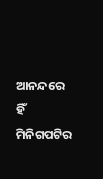ଆନନ୍ଦରେ ହିଁ ମିନିଗପଟିର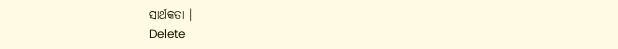ସାର୍ଥକତା ।
Delete